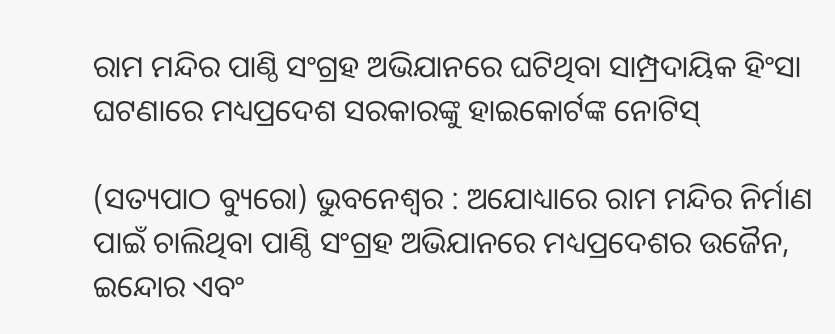ରାମ ମନ୍ଦିର ପାଣ୍ଠି ସଂଗ୍ରହ ଅଭିଯାନରେ ଘଟିଥିବା ସାମ୍ପ୍ରଦାୟିକ ହିଂସା ଘଟଣାରେ ମଧ୍ୟପ୍ରଦେଶ ସରକାରଙ୍କୁ ହାଇକୋର୍ଟଙ୍କ ନୋଟିସ୍

(ସତ୍ୟପାଠ ବ୍ୟୁରୋ) ଭୁବନେଶ୍ୱର : ଅଯୋଧ୍ୟାରେ ରାମ ମନ୍ଦିର ନିର୍ମାଣ ପାଇଁ ଚାଲିଥିବା ପାଣ୍ଠି ସଂଗ୍ରହ ଅଭିଯାନରେ ମଧ୍ୟପ୍ରଦେଶର ଉଜୈନ, ଇନ୍ଦୋର ଏବଂ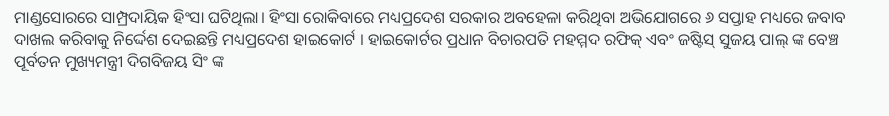ମାଣ୍ଡସୋରରେ ସାମ୍ପ୍ରଦାୟିକ ହିଂସା ଘଟିଥିଲା। ହିଂସା ରୋକିବାରେ ମଧ୍ୟପ୍ରଦେଶ ସରକାର ଅବହେଳା କରିଥିବା ଅଭିଯୋଗରେ ୬ ସପ୍ତାହ ମଧ୍ୟରେ ଜବାବ ଦାଖଲ କରିବାକୁ ନିର୍ଦ୍ଦେଶ ଦେଇଛନ୍ତି ମଧ୍ୟପ୍ରଦେଶ ହାଇକୋର୍ଟ । ହାଇକୋର୍ଟର ପ୍ରଧାନ ବିଚାରପତି ମହମ୍ମଦ ରଫିକ୍ ଏବଂ ଜଷ୍ଟିସ୍ ସୁଜୟ ପାଲ୍ ଙ୍କ ବେଞ୍ଚ ପୂର୍ବତନ ମୁଖ୍ୟମନ୍ତ୍ରୀ ଦିଗବିଜୟ ସିଂ ଙ୍କ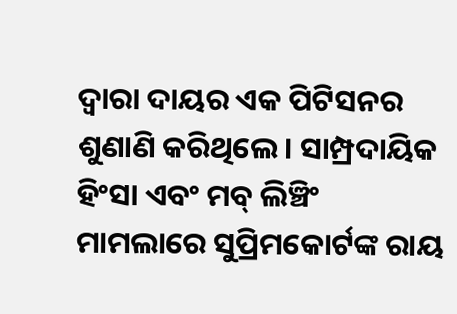ଦ୍ୱାରା ଦାୟର ଏକ ପିଟିସନର ଶୁଣାଣି କରିଥିଲେ। ସାମ୍ପ୍ରଦାୟିକ ହିଂସା ଏବଂ ମବ୍ ଲିଞ୍ଚିଂ ମାମଲାରେ ସୁପ୍ରିମକୋର୍ଟଙ୍କ ରାୟ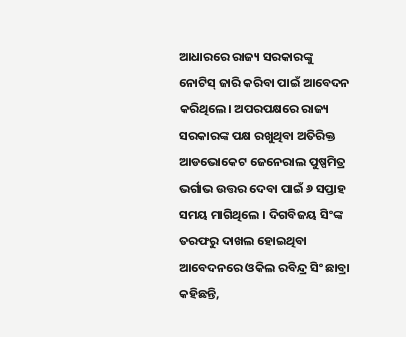ଆଧାରରେ ରାଜ୍ୟ ସରକାରଙ୍କୁ ନୋଟିସ୍ ଜାରି କରିବା ପାଇଁ ଆବେଦନ କରିଥିଲେ। ଅପରପକ୍ଷରେ ରାଜ୍ୟ ସରକାରଙ୍କ ପକ୍ଷ ରଖୁଥିବା ଅତିରିକ୍ତ ଆଡଭୋକେଟ ଜେନେରାଲ ପୁଷ୍ପମିତ୍ର ଭର୍ଗାଭ ଉତ୍ତର ଦେବା ପାଇଁ ୬ ସପ୍ତାହ ସମୟ ମାଗିଥିଲେ । ଦିଗବିଜୟ ସିଂଙ୍କ ତରଫରୁ ଦାଖଲ ହୋଇଥିବା ଆବେଦନରେ ଓକିଲ ରବିନ୍ଦ୍ର ସିଂ ଛାବ୍ରା କହିଛନ୍ତି,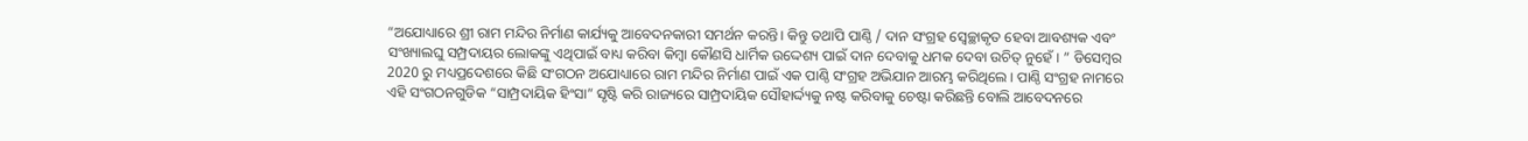“ଅଯୋଧ୍ୟାରେ ଶ୍ରୀ ରାମ ମନ୍ଦିର ନିର୍ମାଣ କାର୍ଯ୍ୟକୁ ଆବେଦନକାରୀ ସମର୍ଥନ କରନ୍ତି। କିନ୍ତୁ ତଥାପି ପାଣ୍ଠି / ଦାନ ସଂଗ୍ରହ ସ୍ୱେଚ୍ଛାକୃତ ହେବା ଆବଶ୍ୟକ ଏବଂ ସଂଖ୍ୟାଲଘୁ ସମ୍ପ୍ରଦାୟର ଲୋକଙ୍କୁ ଏଥିପାଇଁ ବାଧ୍ୟ କରିବା କିମ୍ବା କୌଣସି ଧାର୍ମିକ ଉଦ୍ଦେଶ୍ୟ ପାଇଁ ଦାନ ଦେବାକୁ ଧମକ ଦେବା ଉଚିତ୍ ନୁହେଁ। ” ଡିସେମ୍ବର 2020 ରୁ ମଧ୍ୟପ୍ରଦେଶରେ କିଛି ସଂଗଠନ ଅଯୋଧ୍ୟାରେ ରାମ ମନ୍ଦିର ନିର୍ମାଣ ପାଇଁ ଏକ ପାଣ୍ଠି ସଂଗ୍ରହ ଅଭିଯାନ ଆରମ୍ଭ କରିଥିଲେ। ପାଣ୍ଠି ସଂଗ୍ରହ ନାମରେ ଏହି ସଂଗଠନଗୁଡିକ “ସାମ୍ପ୍ରଦାୟିକ ହିଂସା” ସୃଷ୍ଟି କରି ରାଜ୍ୟରେ ସାମ୍ପ୍ରଦାୟିକ ସୌହାର୍ଦ୍ଦ୍ୟକୁ ନଷ୍ଟ କରିବାକୁ ଚେଷ୍ଟା କରିଛନ୍ତି ବୋଲି ଆବେଦନରେ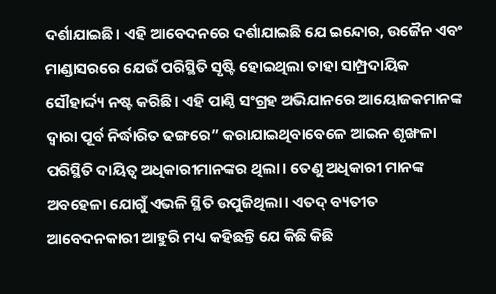ଦର୍ଶାଯାଇଛି। ଏହି ଆବେଦନରେ ଦର୍ଶାଯାଇଛି ଯେ ଇନ୍ଦୋର, ଉଜୈନ ଏବଂ ମାଣ୍ଡାସରରେ ଯେଉଁ ପରିସ୍ଥିତି ସୃଷ୍ଟି ହୋଇଥିଲା ତାହା ସାମ୍ପ୍ରଦାୟିକ ସୌହାର୍ଦ୍ଦ୍ୟ ନଷ୍ଟ କରିଛି। ଏହି ପାଣ୍ଠି ସଂଗ୍ରହ ଅଭିଯାନରେ ଆୟୋଜକମାନଙ୍କ ଦ୍ବାରା ପୂର୍ବ ନିର୍ଦ୍ଧାରିତ ଢଙ୍ଗରେ” କରାଯାଇଥିବାବେଳେ ଆଇନ ଶୃଙ୍ଖଳା ପରିସ୍ଥିତି ଦାୟିତ୍ବ ଅଧିକାରୀମାନଙ୍କର ଥିଲା। ତେଣୁ ଅଧିକାରୀ ମାନଙ୍କ ଅବହେଳା ଯୋଗୁଁ ଏଭଳି ସ୍ଥିତି ଉପୁଜିଥିଲା। ଏତଦ୍ ବ୍ୟତୀତ ଆବେଦନକାରୀ ଆହୁରି ମଧ୍ୟ କହିଛନ୍ତି ଯେ କିଛି କିଛି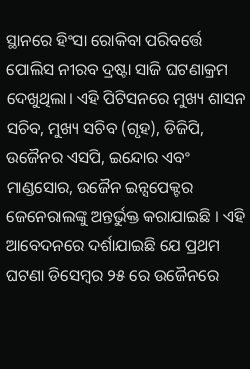ସ୍ଥାନରେ ହିଂସା ରୋକିବା ପରିବର୍ତ୍ତେ ପୋଲିସ ନୀରବ ଦ୍ରଷ୍ଟା ସାଜି ଘଟଣାକ୍ରମ ଦେଖୁଥିଲା। ଏହି ପିଟିସନରେ ମୁଖ୍ୟ ଶାସନ ସଚିବ, ମୁଖ୍ୟ ସଚିବ (ଗୃହ), ଡିଜିପି, ଉଜୈନର ଏସପି, ଇନ୍ଦୋର ଏବଂ ମାଣ୍ଡସୋର, ଉଜୈନ ଇନ୍ସପେକ୍ଟର ଜେନେରାଲଙ୍କୁ ଅନ୍ତର୍ଭୁକ୍ତ କରାଯାଇଛି । ଏହି ଆବେଦନରେ ଦର୍ଶାଯାଇଛି ଯେ ପ୍ରଥମ ଘଟଣା ଡିସେମ୍ବର ୨୫ ରେ ଉଜୈନରେ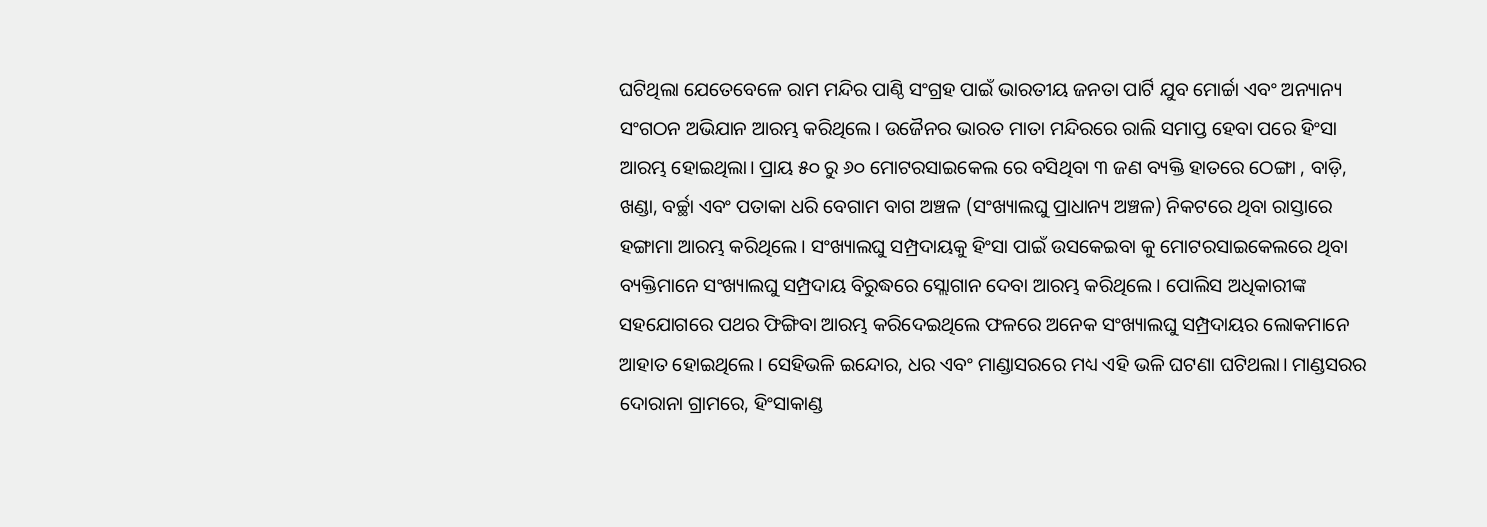ଘଟିଥିଲା ଯେତେବେଳେ ରାମ ମନ୍ଦିର ପାଣ୍ଠି ସଂଗ୍ରହ ପାଇଁ ଭାରତୀୟ ଜନତା ପାର୍ଟି ଯୁବ ମୋର୍ଚ୍ଚା ଏବଂ ଅନ୍ୟାନ୍ୟ ସଂଗଠନ ଅଭିଯାନ ଆରମ୍ଭ କରିଥିଲେ। ଉଜୈନର ଭାରତ ମାତା ମନ୍ଦିରରେ ରାଲି ସମାପ୍ତ ହେବା ପରେ ହିଂସା ଆରମ୍ଭ ହୋଇଥିଲା। ପ୍ରାୟ ୫୦ ରୁ ୬୦ ମୋଟରସାଇକେଲ ରେ ବସିଥିବା ୩ ଜଣ ବ୍ୟକ୍ତି ହାତରେ ଠେଙ୍ଗା , ବାଡ଼ି, ଖଣ୍ଡା, ବର୍ଚ୍ଛା ଏବଂ ପତାକା ଧରି ବେଗାମ ବାଗ ଅଞ୍ଚଳ (ସଂଖ୍ୟାଲଘୁ ପ୍ରାଧାନ୍ୟ ଅଞ୍ଚଳ) ନିକଟରେ ଥିବା ରାସ୍ତାରେ ହଙ୍ଗାମା ଆରମ୍ଭ କରିଥିଲେ। ସଂଖ୍ୟାଲଘୁ ସମ୍ପ୍ରଦାୟକୁ ହିଂସା ପାଇଁ ଉସକେଇବା କୁ ମୋଟରସାଇକେଲରେ ଥିବା ବ୍ୟକ୍ତିମାନେ ସଂଖ୍ୟାଲଘୁ ସମ୍ପ୍ରଦାୟ ବିରୁଦ୍ଧରେ ସ୍ଲୋଗାନ ଦେବା ଆରମ୍ଭ କରିଥିଲେ। ପୋଲିସ ଅଧିକାରୀଙ୍କ ସହଯୋଗରେ ପଥର ଫିଙ୍ଗିବା ଆରମ୍ଭ କରିଦେଇଥିଲେ ଫଳରେ ଅନେକ ସଂଖ୍ୟାଲଘୁ ସମ୍ପ୍ରଦାୟର ଲୋକମାନେ ଆହାତ ହୋଇଥିଲେ। ସେହିଭଳି ଇନ୍ଦୋର, ଧର ଏବଂ ମାଣ୍ଡାସରରେ ମଧ୍ୟ ଏହି ଭଳି ଘଟଣା ଘଟିଥଲା। ମାଣ୍ଡସରର ଦୋରାନା ଗ୍ରାମରେ, ହିଂସାକାଣ୍ଡ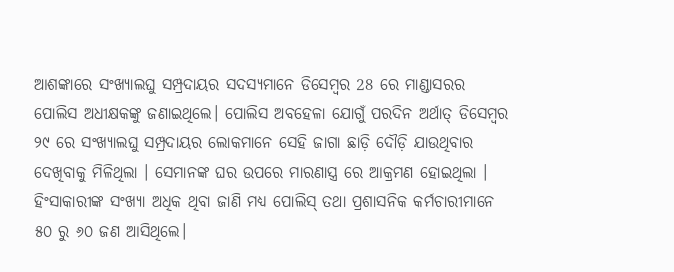ଆଶଙ୍କାରେ ସଂଖ୍ୟାଲଘୁ ସମ୍ପ୍ରଦାୟର ସଦସ୍ୟମାନେ ଡିସେମ୍ବର 28 ରେ ମାଣ୍ଡାସରର ପୋଲିସ ଅଧୀକ୍ଷକଙ୍କୁ ଜଣାଇଥିଲେ। ପୋଲିସ ଅବହେଳା ଯୋଗୁଁ ପରଦିନ ଅର୍ଥାତ୍ ଡିସେମ୍ବର ୨୯ ରେ ସଂଖ୍ୟାଲଘୁ ସମ୍ପ୍ରଦାୟର ଲୋକମାନେ ସେହି ଜାଗା ଛାଡ଼ି ଦୌଡ଼ି ଯାଉଥିବାର ଦେଖିବାକୁ ମିଳିଥିଲା । ସେମାନଙ୍କ ଘର ଉପରେ ମାରଣାସ୍ତ୍ର ରେ ଆକ୍ରମଣ ହୋଇଥିଲା । ହିଂସାକାରୀଙ୍କ ସଂଖ୍ୟା ଅଧିକ ଥିବା ଜାଣି ମଧ୍ୟ ପୋଲିସ୍ ତଥା ପ୍ରଶାସନିକ କର୍ମଚାରୀମାନେ ୫୦ ରୁ ୬୦ ଜଣ ଆସିଥିଲେ।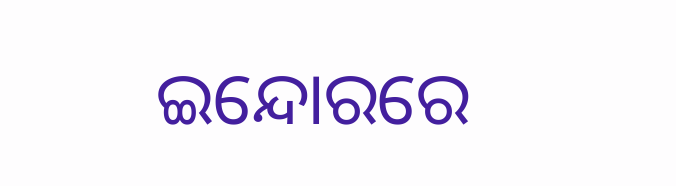ଇନ୍ଦୋରରେ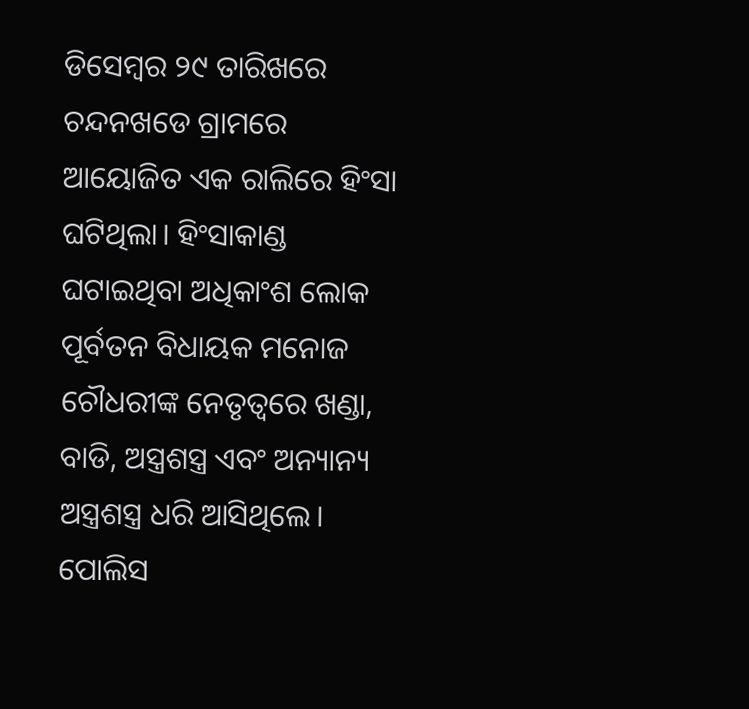ଡିସେମ୍ବର ୨୯ ତାରିଖରେ ଚନ୍ଦନଖଡେ ଗ୍ରାମରେ ଆୟୋଜିତ ଏକ ରାଲିରେ ହିଂସା ଘଟିଥିଲା। ହିଂସାକାଣ୍ଡ ଘଟାଇଥିବା ଅଧିକାଂଶ ଲୋକ ପୂର୍ବତନ ବିଧାୟକ ମନୋଜ ଚୌଧରୀଙ୍କ ନେତୃତ୍ୱରେ ଖଣ୍ଡା, ବାଡି, ଅସ୍ତ୍ରଶସ୍ତ୍ର ଏବଂ ଅନ୍ୟାନ୍ୟ ଅସ୍ତ୍ରଶସ୍ତ୍ର ଧରି ଆସିଥିଲେ। ପୋଲିସ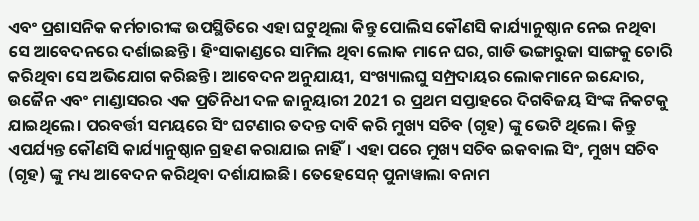ଏବଂ ପ୍ରଶାସନିକ କର୍ମଚାରୀଙ୍କ ଉପସ୍ଥିତିରେ ଏହା ଘଟୁଥିଲା କିନ୍ତୁ ପୋଲିସ କୌଣସି କାର୍ଯ୍ୟାନୁଷ୍ଠାନ ନେଇ ନଥିବା ସେ ଆବେଦନରେ ଦର୍ଶାଇଛନ୍ତି। ହିଂସାକାଣ୍ଡରେ ସାମିଲ ଥିବା ଲୋକ ମାନେ ଘର, ଗାଡି ଭଙ୍ଗାରୁଜା ସାଙ୍ଗକୁ ଚୋରି କରିଥିବା ସେ ଅଭିଯୋଗ କରିଛନ୍ତି। ଆବେଦନ ଅନୁଯାୟୀ, ସଂଖ୍ୟାଲଘୁ ସମ୍ପ୍ରଦାୟର ଲୋକମାନେ ଇନ୍ଦୋର, ଉଜୈନ ଏବଂ ମାଣ୍ଡାସରର ଏକ ପ୍ରତିନିଧୀ ଦଳ ଜାନୁୟାରୀ 2021 ର ପ୍ରଥମ ସପ୍ତାହରେ ଦିଗବିଜୟ ସିଂଙ୍କ ନିକଟକୁ ଯାଇଥିଲେ। ପରବର୍ତ୍ତୀ ସମୟରେ ସିଂ ଘଟଣାର ତଦନ୍ତ ଦାବି କରି ମୁଖ୍ୟ ସଚିବ (ଗୃହ) ଙ୍କୁ ଭେଟି ଥିଲେ। କିନ୍ତୁ ଏପର୍ଯ୍ୟନ୍ତ କୌଣସି କାର୍ଯ୍ୟାନୁଷ୍ଠାନ ଗ୍ରହଣ କରାଯାଇ ନାହିଁ। ଏହା ପରେ ମୁଖ୍ୟ ସଚିବ ଇକବାଲ ସିଂ, ମୁଖ୍ୟ ସଚିବ (ଗୃହ) ଙ୍କୁ ମଧ୍ୟ ଆବେଦନ କରିଥିବା ଦର୍ଶାଯାଇଛି। ତେହେସେନ୍ ପୁନାୱାଲା ବନାମ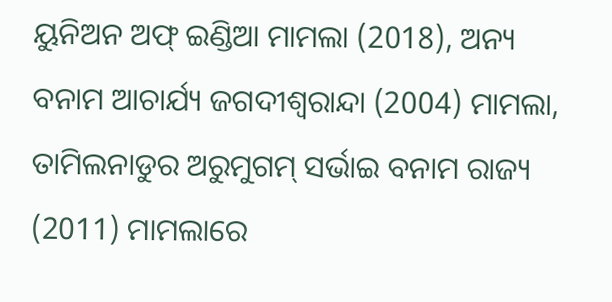ୟୁନିଅନ ଅଫ୍ ଇଣ୍ଡିଆ ମାମଲା (2018), ଅନ୍ୟ ବନାମ ଆଚାର୍ଯ୍ୟ ଜଗଦୀଶ୍ୱରାନ୍ଦା (2004) ମାମଲା, ତାମିଲନାଡୁର ଅରୁମୁଗମ୍ ସର୍ଭାଇ ବନାମ ରାଜ୍ୟ (2011) ମାମଲାରେ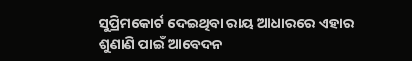ସୁପ୍ରିମକୋର୍ଟ ଦେଇଥିବା ରାୟ ଆଧାରରେ ଏହାର ଶୁଣାଣି ପାଇଁ ଆବେଦନ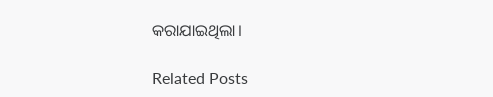କରାଯାଇଥିଲା।

Related Posts